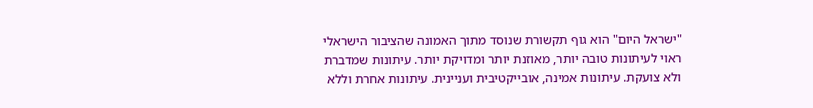"ישראל היום" הוא גוף תקשורת שנוסד מתוך האמונה שהציבור הישראלי ראוי לעיתונות טובה יותר, מאוזנת יותר ומדויקת יותר. עיתונות שמדברת ולא צועקת. עיתונות אמינה, אובייקטיבית ועניינית. עיתונות אחרת וללא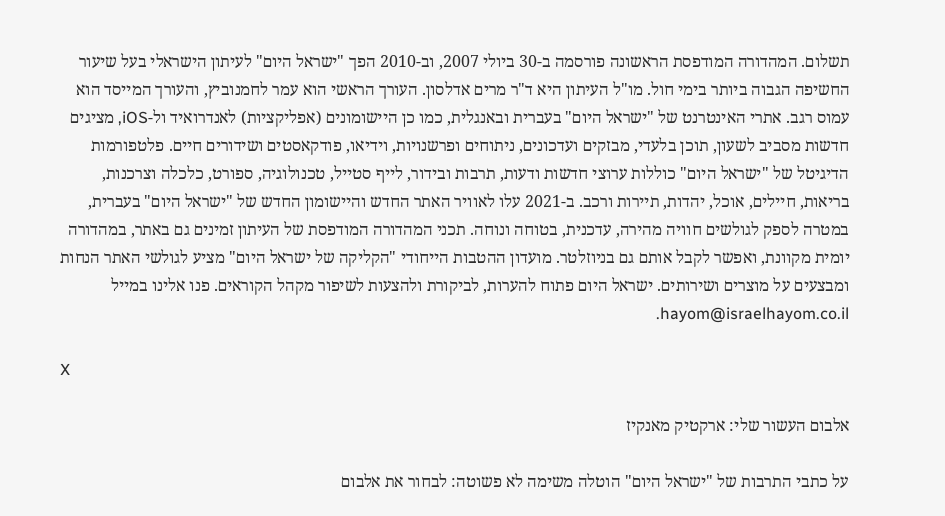תשלום. המהדורה המודפסת הראשונה פורסמה ב-30 ביולי 2007, וב-2010 הפך "ישראל היום" לעיתון הישראלי בעל שיעור החשיפה הגבוה ביותר בימי חול. מו"ל העיתון היא ד"ר מרים אדלסון. העורך הראשי הוא עמר לחמנוביץ, והעורך המייסד הוא עמוס רגב. אתרי האינטרנט של "ישראל היום" בעברית ובאנגלית, כמו כן היישומונים (אפליקציות) לאנדרואיד ול-iOS, מציגים חדשות מסביב לשעון, תוכן בלעדי, מבזקים ועדכונים, ניתוחים ופרשנויות, וידיאו, פודקאסטים ושידורים חיים. פלטפורמות הדיגיטל של "ישראל היום" כוללות ערוצי חדשות ודעות, תרבות ובידור, לייף סטייל, טכנולוגיה, ספורט, כלכלה וצרכנות, בריאות, חיילים, אוכל, יהדות, תיירות ורכב. ב-2021 עלו לאוויר האתר החדש והיישומון החדש של "ישראל היום" בעברית, במטרה לספק לגולשים חוויה מהירה, עדכנית, בטוחה ונוחה. תכני המהדורה המודפסת של העיתון זמינים גם באתר, במהדורה יומית מקוונת, ואפשר לקבל אותם גם בניוזלטר. מועדון ההטבות הייחודי "הקליקה של ישראל היום" מציע לגולשי האתר הנחות ומבצעים על מוצרים ושירותים. ישראל היום פתוח להערות, לביקורת ולהצעות לשיפור מקהל הקוראים. פנו אלינו במייל hayom@israelhayom.co.il.

X

אלבום העשור שלי: ארקטיק מאנקיז

על כתבי התרבות של "ישראל היום" הוטלה משימה לא פשוטה: לבחור את אלבום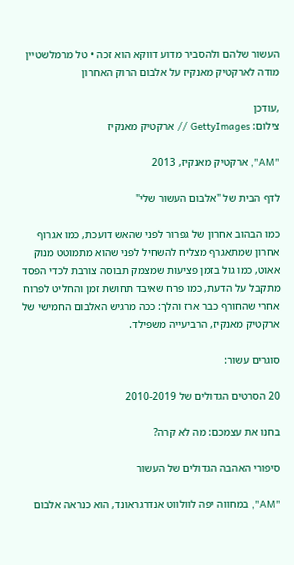העשור שלהם ולהסביר מדוע דווקא הוא זכה • טל מרמלשטיין מודה לארקטיק מאנקיז על אלבום הרוק האחרון

,עודכן
צילום: GettyImages // ארקטיק מאנקיז

"AM", ארקטיק מאנקיז, 2013

לדף הבית של "אלבום העשור שלי"

כמו הבהוב אחרון של גפרור לפני שהאש דועכת, כמו אגרוף אחרון שמתאגרף מצליח להשחיל לפני שהוא מתמוטט מנוק אאוט, כמו גול בזמן פציעות שמצמק תבוסה צורבת לכדי הפסד מתקבל על הדעת, כמו פרח שאיבד תחושת זמן והחליט לפרוח אחרי שהחורף כבר ארז והלך: ככה מרגיש האלבום החמישי של ארקטיק מאנקיז, הרביעייה משפילד.

סוגרים עשור:

20 הסרטים הגדולים של 2010-2019

בחנו את עצמכם: מה לא קרה?

סיפורי האהבה הגדולים של העשור

"AM", במחווה יפה לוולווט אנדרגראונד, הוא כנראה אלבום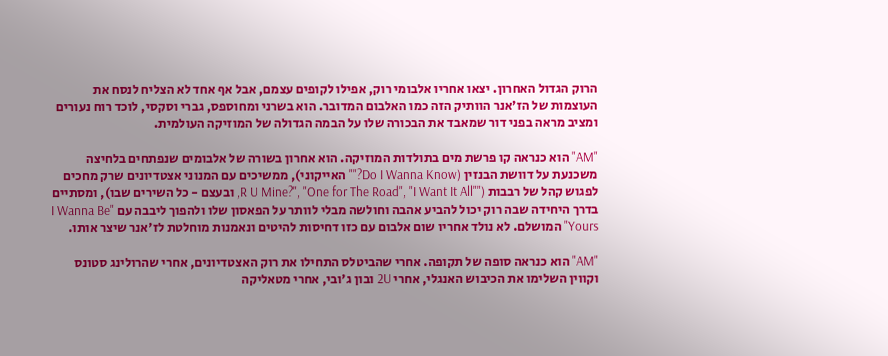הרוק הגדול האחרון. יצאו אחריו אלבומי רוק, אפילו לקופים עצמם, אבל אף אחד לא הצליח לנסח את העוצמות של הז'אנר הוותיק הזה כמו האלבום המדובר. הוא בשרני ומחוספס, גברי וסקסי, לוכד רוח נעורים ומציב מראה בפני דור שמאבד את הבכורה שלו על הבמה הגדולה של המוזיקה העולמית.

"AM" הוא כנראה קו פרשת מים בתולדות המוזיקה. הוא אחרון בשורה של אלבומים שנפתחים בלחיצה משכנעת על דוושת הבנזין (Do I Wanna Know?"" האייקוני), ממשיכים עם המנוני אצטדיונים שרק מחכים לפגוש קהל של רבבות (""R U Mine?", "One for The Road", "I Want It All, ובעצם - כל השירים שבו), ומסתיים בדרך היחידה שבה רוק יכול להביע אהבה וחולשה מבלי לוותר על הפאסון שלו ולהפוך ליבבה עם "I Wanna Be Yours" המושלם. לא נולד אחריו שום אלבום עם כזו דחיסות להיטים ונאמנות מוחלטת לז'אנר שיצר אותו.

"AM" הוא כנראה סופה של תקופה. אחרי שהביטלס התחילו את רוק האצטדיונים, אחרי שהרולינג סטונס וקווין השלימו את הכיבוש האנגלי, אחרי 2U ובון ג'ובי, אחרי מטאליקה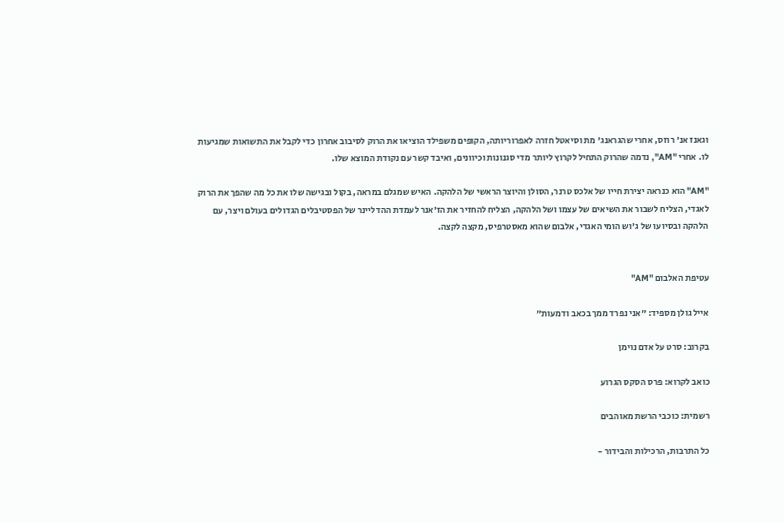וגאנז אנ' רוזס, אחרי שהגראנג' מת וסיאטל חזרה לאפרוריותה, הקופים משפילד הוציאו את הרוק לסיבוב אחרון כדי לקבל את התשואות שמגיעות לו. אחרי "AM", נדמה שהרוק התחיל לקרוץ ליותר מדי סגנונות וכיוונים, ואיבד קשר עם נקודת המוצא שלו.

"AM" הוא כנראה יצירת חייו של אלכס טרנר, הסולן והיוצר הראשי של הלהקה. האיש שמגלם במראה, בקול ובגישה שלו את כל מה שהפך את הרוק לאגדי, הצליח לשבור את השיאים של עצמו ושל הלהקה, הצליח להחזיר את הז'אנר לעמדת ההדליינר של הפסטיבלים הגדולים בעולם ויצר, עם הלהקה ובסיועו של ג'וש הומי האגדי, אלבום שהוא מאסטרפיס, מקצה לקצה.


עטיפת האלבום "AM"

אייל גולן מספיד: "אני נפרד ממך בכאב ודמעות"

בקרוב: סרט על אדם נוימן

כואב לקרוא: פרס הסקס הגרוע

רשמית: כוכבי הרשת מאוהבים

כל התרבות, הרכילות והבידור -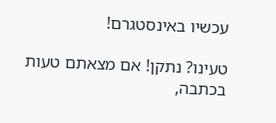עכשיו באינסטגרם!

טעינו? נתקן! אם מצאתם טעות בכתבה,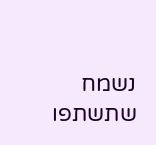נשמח שתשתפו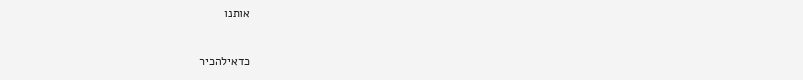אותנו

כדאילהכיר